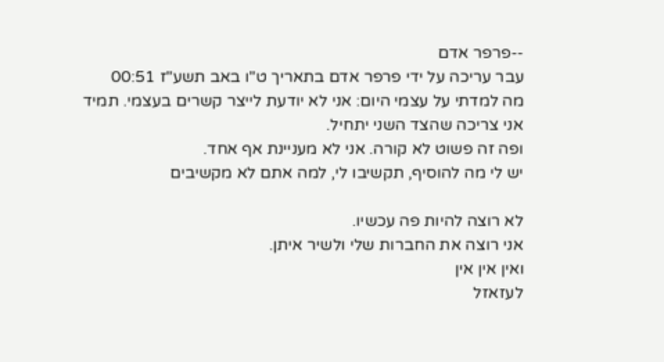--פרפר אדם
עבר עריכה על ידי פרפר אדם בתאריך ט"ו באב תשע"ז 00:51
מה למדתי על עצמי היום: אני לא יודעת לייצר קשרים בעצמי. תמיד אני צריכה שהצד השני יתחיל.
ופה זה פשוט לא קורה. אני לא מעניינת אף אחד.
יש לי מה להוסיף, תקשיבו לי, למה אתם לא מקשיבים

לא רוצה להיות פה עכשיו.
אני רוצה את החברות שלי ולשיר איתן.
ואין אין אין
לעזאזל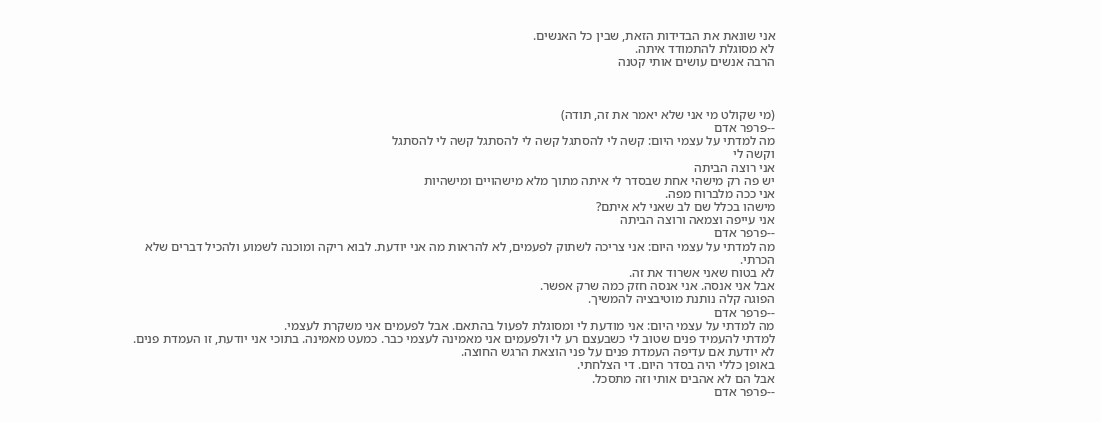אני שונאת את הבדידות הזאת, שבין כל האנשים.
לא מסוגלת להתמודד איתה.
הרבה אנשים עושים אותי קטנה



(מי שקולט מי אני שלא יאמר את זה, תודה)
--פרפר אדם
מה למדתי על עצמי היום: קשה לי להסתגל קשה לי להסתגל קשה לי להסתגל
וקשה לי
אני רוצה הביתה
יש פה רק מישהי אחת שבסדר לי איתה מתוך מלא מישהויים ומישהיות
אני ככה מלברוח מפה.
מישהו בכלל שם לב שאני לא איתם?
אני עייפה וצמאה ורוצה הביתה
--פרפר אדם
מה למדתי על עצמי היום: אני צריכה לשתוק לפעמים, לא להראות מה אני יודעת. לבוא ריקה ומוכנה לשמוע ולהכיל דברים שלא הכרתי.
לא בטוח שאני אשרוד את זה.
אבל אני אנסה. אני אנסה חזק כמה שרק אפשר.
הפוגה קלה נותנת מוטיבציה להמשיך.
--פרפר אדם
מה למדתי על עצמי היום: אני מודעת לי ומסוגלת לפעול בהתאם. אבל לפעמים אני משקרת לעצמי.
למדתי להעמיד פנים שטוב לי כשבעצם רע לי ולפעמים אני מאמינה לעצמי כבר. כמעט מאמינה. בתוכי אני יודעת, זו העמדת פנים.
לא יודעת אם עדיפה העמדת פנים על פני הוצאת הרגש החוצה.
באופן כללי היה בסדר היום. די הצלחתי.
אבל הם לא אהבים אותי וזה מתסכל.
--פרפר אדם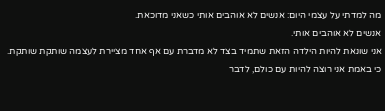מה למדתי על עצמי היום: אנשים לא אוהבים אותי כשאני מדוכאת.
אנשים לא אוהבים אותי.
אני שונאת להיות הילדה הזאת שתמיד בצד לא מדברת עם אף אחד מציירת לעצמה שותקת שותקת. כי באמת אני רוצה להיות עם כולם, לדבר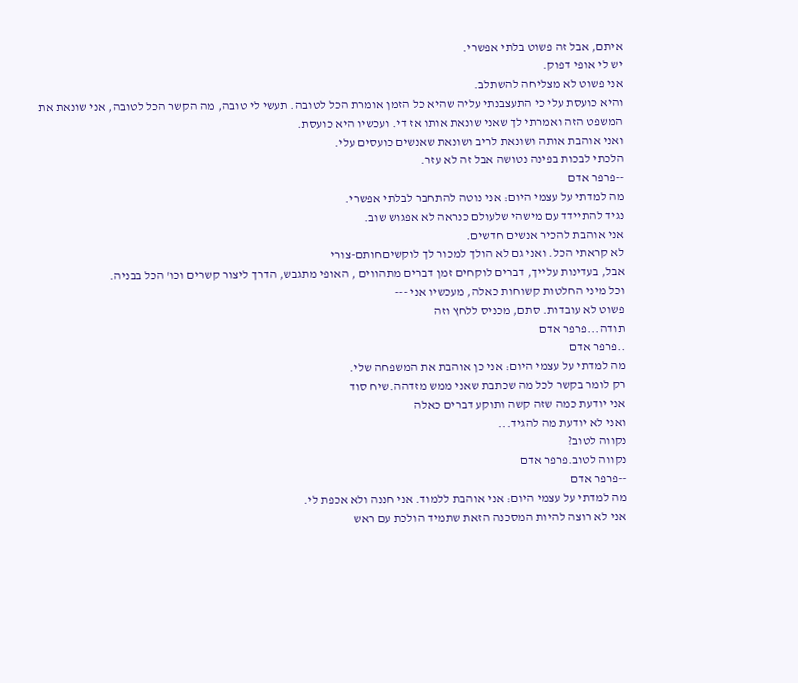איתם, אבל זה פשוט בלתי אפשרי.
יש לי אופי דפוק.
אני פשוט לא מצליחה להשתלב.
והיא כועסת עלי כי התעצבנתי עליה שהיא כל הזמן אומרת הכל לטובה. תעשי לי טובה, מה הקשר הכל לטובה, אני שונאת את המשפט הזה ואמרתי לך שאני שונאת אותו אז די. ועכשיו היא כועסת.
ואני אוהבת אותה ושונאת לריב ושונאת שאנשים כועסים עלי.
הלכתי לבכות בפינה נטושה אבל זה לא עזר.
--פרפר אדם
מה למדתי על עצמי היום: אני נוטה להתחבר לבלתי אפשרי.
נגיד להתיידד עם מישהי שלעולם כנראה לא אפגוש שוב.
אני אוהבת להכיר אנשים חדשים.
לא קראתי הכל. ואני גם לא הולך למכור לך לוקשיםחותם-צורי
אבל, בעדינות עלייך, דברים לוקחים זמן דברים מתהווים , האופי מתגבש, הדרך ליצור קשרים וכו' הכל בבניה.
וכל מיני החלטות קשוחות כאלה, מעכשיו אני ---
פשוט לא עובדות. סתם, מכניס ללחץ וזה
תודה...פרפר אדם
..פרפר אדם
מה למדתי על עצמי היום: אני כן אוהבת את המשפחה שלי.
רק לומר בקשר לכל מה שכתבת שאני ממש מזדהה.שיח סוד
אני יודעת כמה שזה קשה ותוקע דברים כאלה
ואני לא יודעת מה להגיד...
נקווה לטוב?
נקווה לטוב.פרפר אדם
--פרפר אדם
מה למדתי על עצמי היום: אני אוהבת ללמוד. אני חננה ולא אכפת לי.
אני לא רוצה להיות המסכנה הזאת שתמיד הולכת עם ראש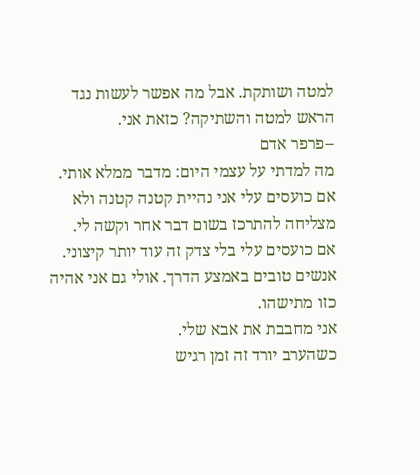למטה ושותקת. אבל מה אפשר לעשות נגד הראש למטה והשתיקה? כזאת אני.
--פרפר אדם
מה למדתי על עצמי היום: מדבר ממלא אותי.
אם כועסים עלי אני נהיית קטנה קטנה ולא מצליחה להתרכז בשום דבר אחר וקשה לי.
אם כועסים עלי בלי צדק זה עוד יותר קיצוני.
אנשים טובים באמצע הדרך. אולי גם אני אהיה כזו מתישהו.
אני מחבבת את אבא שלי.
כשהערב יורד זה זמן רגיש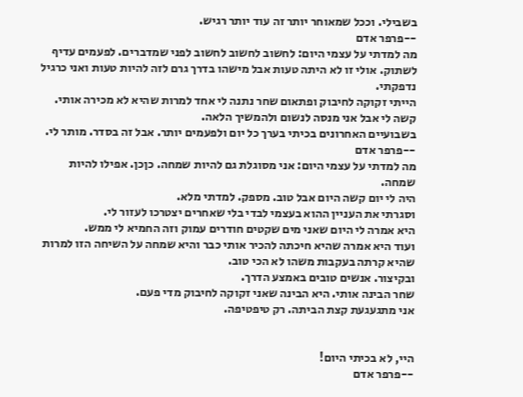בשבילי. וככל שמאוחר יותר זה עוד יותר רגיש.
--פרפר אדם
מה למדתי על עצמי היום: לחשוב לחשוב לחשוב לפני שמדברים. לפעמים עדיף לשתוק. אולי זו לא היתה טעות אבל מישהו בדרך גרם לזה להיות טעות ואני כרגיל נדפקתי.
הייתי זקוקה לחיבוק ופתאום שחר נתנה לי אחד למרות שהיא לא מכירה אותי.
קשה לי אבל אני מנסה לנשום ולהמשיך הלאה.
בשבועיים האחרונים בכיתי בערך כל יום ולפעמים יותר. אבל זה בסדר. מותר לי.
--פרפר אדם
מה למדתי על עצמי היום: אני מסוגלת גם להיות שמחה. כןכן. אפילו להיות שמחה.
היה לי יום קשה היום אבל טוב. מספק. למדתי מלא.
וסגרתי את העניין ההוא בעצמי לבדי בלי שאחרים יצטרכו לעזור לי.
היא אמרה לי היום שאני מים שקטים חודרים עמוק וזה החמיא לי ממש.
ועוד היא אמרה שהיא חיכתה להכיר אותי כבר והיא שמחה על השיחה הזו למרות שהיא קרתה בעקבות משהו לא הכי טוב.
ובקיצור. אנשים טובים באמצע הדרך.
שחר הבינה אותי. היא הבינה שאני זקוקה לחיבוק מדי פעם.
אני מתגעגעת קצת הביתה. רק טיפטיפה.


היי, לא בכיתי היום!
--פרפר אדם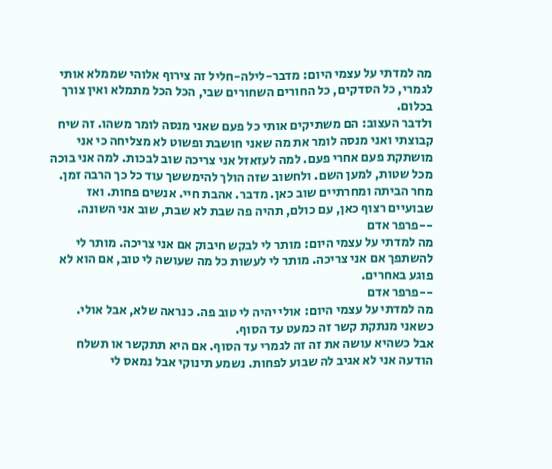מה למדתי על עצמי היום: מדבר-לילה-חליל זה צירוף אלוהי שממלא אותי לגמרי, כל הסדקים, כל החורים השחורים שבי, הכל הכל מתמלא ואין צורך בכלום.
ולדבר העצוב: הם משתיקים אותי כל פעם שאני מנסה לומר משהו. זה שיח קבוצתי ואני מנסה לומר את מה שאני חושבת ופשוט לא מצליחה כי אני מושתקת פעם אחרי פעם. למה לעזאזל אני צריכה שוב לבכות. למה אני בוכה מכל שטות, למען השם. ולחשוב שזה הולך להימששך עוד כל כך הרבה זמן.
מחר הביתה ומחרתיים שוב כאן. מדבר. אהבת חיי. אנשים פחות. ואז שבועיים רצוף כאן, עם כולם, תהיה פה שבת לא שבת, שוב אני השונה.
--פרפר אדם
מה למדתי על עצמי היום: מותר לי לבקש חיבוק אם אני צריכה. מותר לי להשתפך אם אני צריכה. מותר לי לעשות כל מה שעושה לי טוב, אם הוא לא פוגע באחרים.
--פרפר אדם
מה למדתי על עצמי היום: אולי יהיה לי טוב פה. כנראה שלא, אבל אולי.
כשאני מנתקת קשר זה כמעט עד הסוף.
אבל כשהיא עושה את זה זה לגמרי עד הסוף. אם היא תתקשר או תשלח הודעה אני לא אגיב לה שבוע לפחות. נשמע תינוקי אבל נמאס לי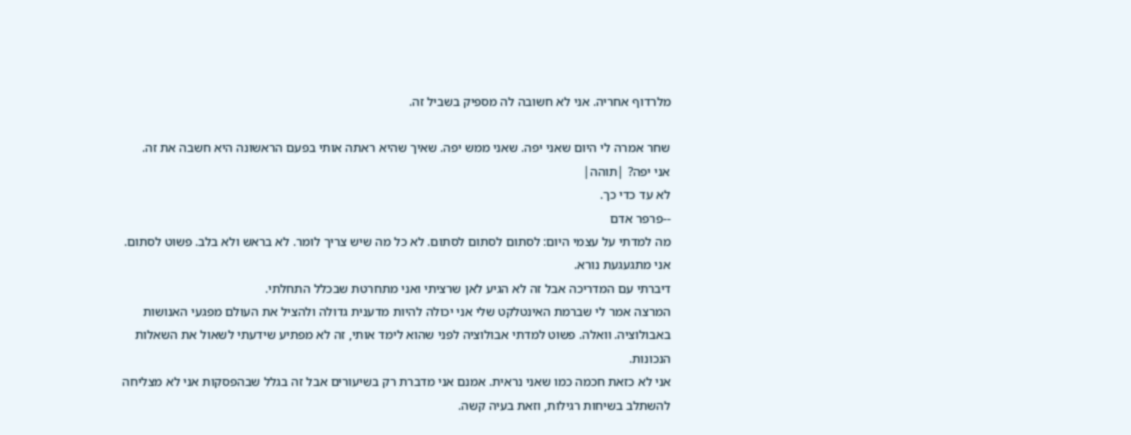מלרדוף אחריה. אני לא חשובה לה מספיק בשביל זה.

שחר אמרה לי היום שאני יפה. שאני ממש יפה. שאיך שהיא ראתה אותי בפעם הראשונה היא חשבה את זה.
אני יפה? |תוהה|
לא עד כדי כך.
--פרפר אדם
מה למדתי על עצמי היום: לסתום לסתום לסתום. לא כל מה שיש צריך לומר. לא בראש ולא בלב. פשוט לסתום.
אני מתגעגעת נורא.
דיברתי עם המדריכה אבל זה לא הגיע לאן שרציתי ואני מתחרטת שבכלל התחלתי.
המרצה אמר לי שברמת האינטלקט שלי אני יכולה להיות מדענית גדולה ולהציל את העולם מפגעי האנושות באבולוציה. וואלה. פשוט למדתי אבולוציה לפני שהוא לימד אותי, זה לא מפתיע שידעתי לשאול את השאלות הנכונות.
אני לא כזאת חכמה כמו שאני נראית. אמנם אני מדברת רק בשיעורים אבל זה בגלל שבהפסקות אני לא מצליחה להשתלב בשיחות רגילות, וזאת בעיה קשה.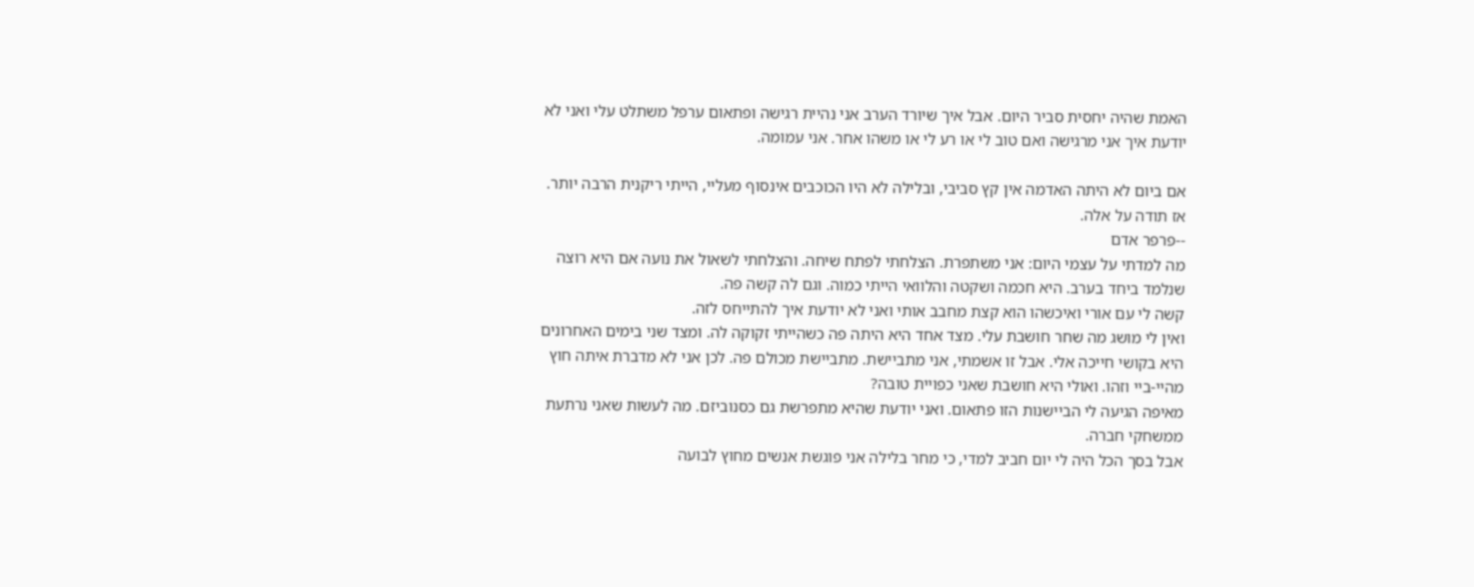האמת שהיה יחסית סביר היום. אבל איך שיורד הערב אני נהיית רגישה ופתאום ערפל משתלט עלי ואני לא יודעת איך אני מרגישה ואם טוב לי או רע לי או משהו אחר. אני עמומה.

אם ביום לא היתה האדמה אין קץ סביבי, ובלילה לא היו הכוכבים אינסוף מעליי, הייתי ריקנית הרבה יותר. אז תודה על אלה.
--פרפר אדם
מה למדתי על עצמי היום: אני משתפרת. הצלחתי לפתח שיחה. והצלחתי לשאול את נועה אם היא רוצה שנלמד ביחד בערב. היא חכמה ושקטה והלוואי הייתי כמוה. וגם לה קשה פה.
קשה לי עם אורי ואיכשהו הוא קצת מחבב אותי ואני לא יודעת איך להתייחס לזה.
ואין לי מושג מה שחר חושבת עלי. מצד אחד היא היתה פה כשהייתי זקוקה לה. ומצד שני בימים האחרונים היא בקושי חייכה אלי. אבל זו אשמתי, אני מתביישת. מתביישת מכולם פה. לכן אני לא מדברת איתה חוץ מהיי-ביי וזהו. ואולי היא חושבת שאני כפויית טובה?
מאיפה הגיעה לי הביישנות הזו פתאום. ואני יודעת שהיא מתפרשת גם כסנוביזם. מה לעשות שאני נרתעת ממשחקי חברה.
אבל בסך הכל היה לי יום חביב למדי, כי מחר בלילה אני פוגשת אנשים מחוץ לבועה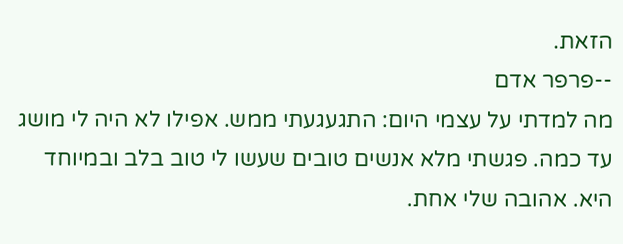הזאת.
--פרפר אדם
מה למדתי על עצמי היום: התגעגעתי ממש. אפילו לא היה לי מושג עד כמה. פגשתי מלא אנשים טובים שעשו לי טוב בלב ובמיוחד היא. אהובה שלי אחת.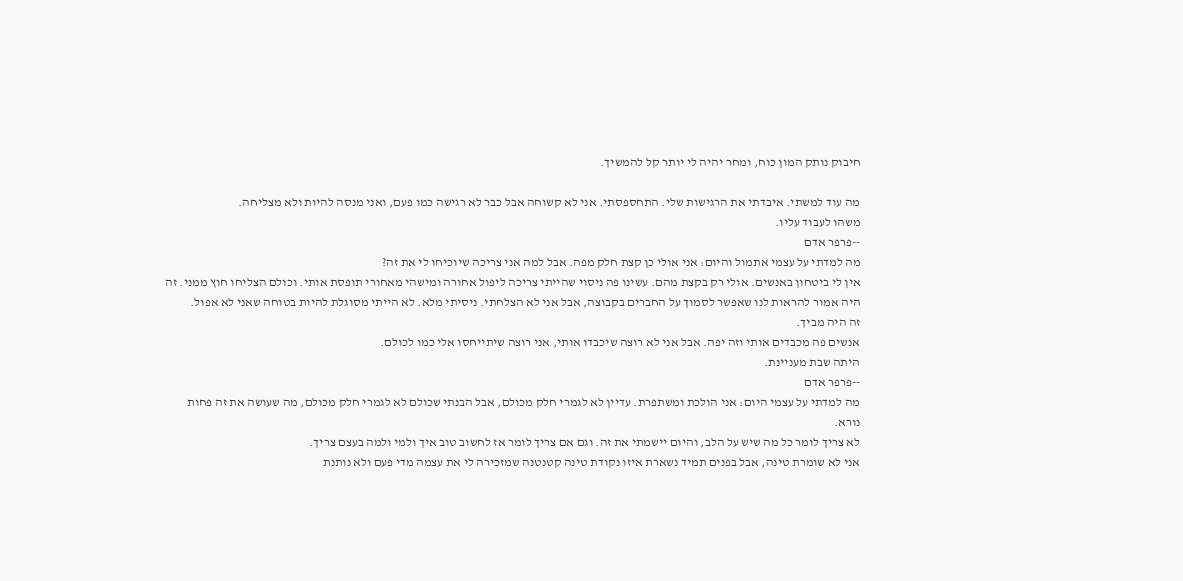חיבוק נותק המון כוח, ומחר יהיה לי יותר קל להמשיך.

מה עוד למשתי. איבדתי את הרגישות שלי. התחספסתי. אני לא קשוחה אבל כבר לא רגישה כמו פעם, ואני מנסה להיות ולא מצליחה.
משהו לעבוד עליו.
--פרפר אדם
מה למדתי על עצמי אתמול והיום: אני אולי כן קצת חלק מפה. אבל למה אני צריכה שיוכיחו לי את זה?
אין לי ביטחון באנשים. אולי רק בקצת מהם. עשינו פה ניסוי שהייתי צריכה ליפול אחורה ומישהי מאחורי תופסת אותי. וכולם הצליחו חוץ ממני. זה היה אמור להראות לנו שאפשר לסמוך על החברים בקבוצה, אבל אני לא הצלחתי. ניסיתי מלא. לא הייתי מסוגלת להיות בטוחה שאני לא אפול.
זה היה מביך.
אנשים פה מכבדים אותי וזה יפה. אבל אני לא רוצה שיכבדו אותי, אני רוצה שיתייחסו אלי כמו לכולם.
היתה שבת מעניינת.
--פרפר אדם
מה למדתי על עצמי היום: אני הולכת ומשתפרת. עדיין לא לגמרי חלק מכולם, אבל הבנתי שכולם לא לגמרי חלק מכולם, מה שעושה את זה פחות נורא.
לא צריך לומר כל מה שיש על הלב, והיום יישמתי את זה. וגם אם צריך לומר אז לחשוב טוב איך ולמי ולמה בעצם צריך.
אני לא שומרת טינה, אבל בפנים תמיד נשארת איזו נקודת טינה קטנטנה שמזכירה לי את עצמה מדי פעם ולא נותנת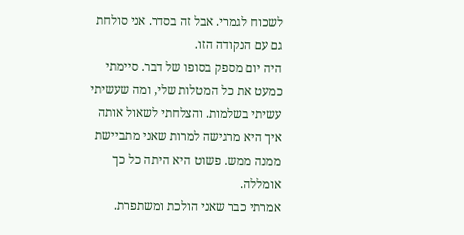לשכוח לגמרי. אבל זה בסדר. אני סולחת גם עם הנקודה הזו.
היה יום מספק בסופו של דבר. סיימתי כמעט את כל המטלות שלי, ומה שעשיתי עשיתי בשלמות. והצלחתי לשאול אותה איך היא מרגישה למרות שאני מתביישת ממנה ממש. פשוט היא היתה כל כך אומללה.
אמרתי כבר שאני הולכת ומשתפרת.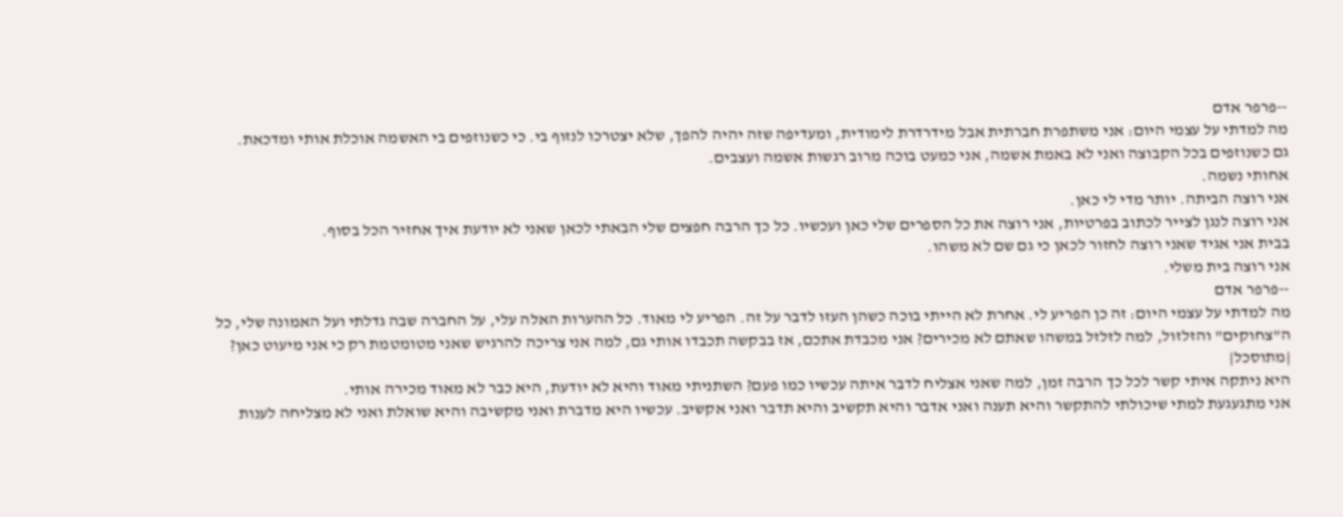--פרפר אדם
מה למדתי על עצמי היום: אני משתפרת חברתית אבל מידרדרת לימודית, ומעדיפה שזה יהיה להפך, שלא יצטרכו לנזוף בי. כי כשנוזפים בי האשמה אוכלת אותי ומדכאת.
גם כשנוזפים בכל הקבוצה ואני לא באמת אשמה, אני כמעט בוכה מרוב רגשות אשמה ועצבים.
אחותי נשמה.
אני רוצה הביתה. יותר מדי לי כאן.
אני רוצה לנגן לצייר לכתוב בפרטיות, אני רוצה את כל הספרים שלי כאן ועכשיו. כל כך הרבה חפצים שלי הבאתי לכאן שאני לא יודעת איך אחזיר הכל בסוף.
בבית אני אגיד שאני רוצה לחזור לכאן כי גם שם לא משהו.
אני רוצה בית משלי.
--פרפר אדם
מה למדתי על עצמי היום: זה כן הפריע לי. אחרת לא הייתי בוכה כשהן העזו לדבר על זה. הפריע לי מאוד. כל ההערות האלה עלי, על החברה שבה גדלתי ועל האמונה שלי, כל ה"צחוקים" והזלזול, למה לזלזל במשהו שאתם לא מכירים? אני מכבדת אתכם, אז בבקשה תכבדו אותי גם, למה אני צריכה להרגיש שאני מטומטמת רק כי אני מיעוט כאן?
|מתוסכל|
היא ניתקה איתי קשר לכל כך הרבה זמן, למה שאני אצליח לדבר איתה עכשיו כמו פעם? השתניתי מאוד והיא לא יודעת, היא כבר לא מאוד מכירה אותי.
אני מתגעגעת למתי שיכולתי להתקשר והיא תענה ואני אדבר והיא תקשיב והיא תדבר ואני אקשיב. עכשיו היא מדברת ואני מקשיבה והיא שואלת ואני לא מצליחה לענות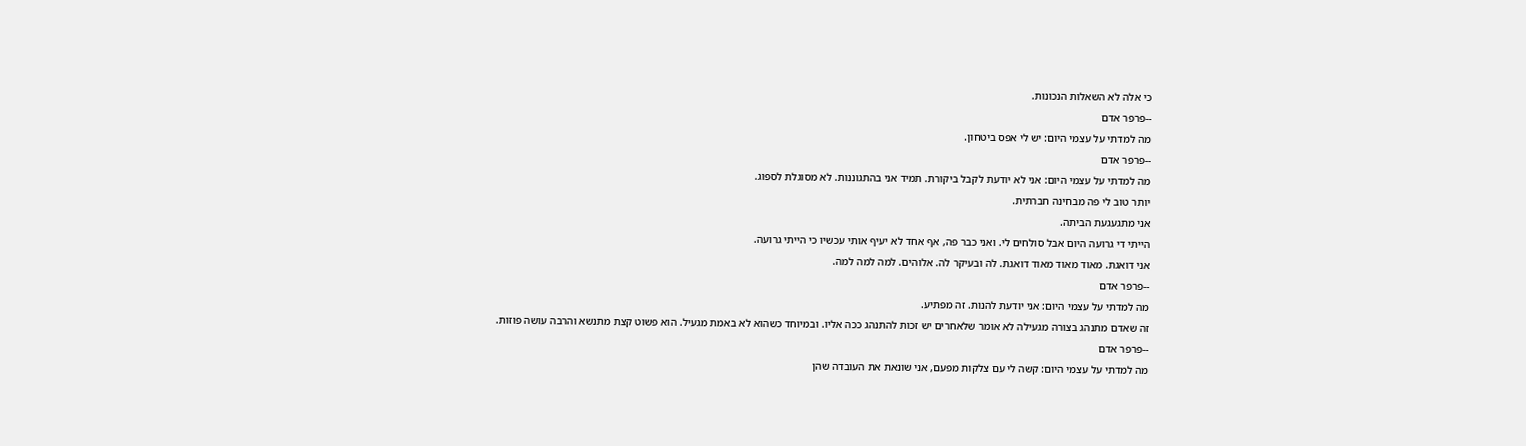כי אלה לא השאלות הנכונות.
--פרפר אדם
מה למדתי על עצמי היום: יש לי אפס ביטחון.
--פרפר אדם
מה למדתי על עצמי היום: אני לא יודעת לקבל ביקורת. תמיד אני בהתגוננות. לא מסוגלת לספוג.
יותר טוב לי פה מבחינה חברתית.
אני מתגעגעת הביתה.
הייתי די גרועה היום אבל סולחים לי. ואני כבר פה, אף אחד לא יעיף אותי עכשיו כי הייתי גרועה.
אני דואגת. מאוד מאוד מאוד דואגת. לה ובעיקר לה. אלוהים. למה למה למה.
--פרפר אדם
מה למדתי על עצמי היום: אני יודעת להנות. זה מפתיע.
זה שאדם מתנהג בצורה מגעילה לא אומר שלאחרים יש זכות להתנהג ככה אליו. ובמיוחד כשהוא לא באמת מגעיל. הוא פשוט קצת מתנשא והרבה עושה פוזות.
--פרפר אדם
מה למדתי על עצמי היום: קשה לי עם צלקות מפעם, אני שונאת את העובדה שהן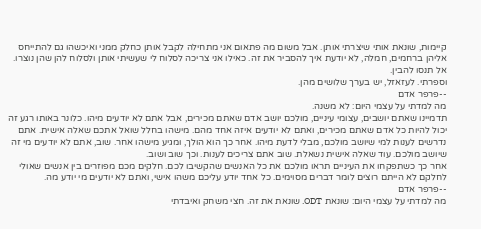קיימות, שונאת אותי שיצרתי אותן. אבל משום מה פתאום אני מתחילה לקבל אותן כחלק ממני ואיכשהו גם להתייחס אליהן ברחמים, חמלה, לא יודעת איך להסביר את זה. כאילו אני צריכה לסלוח לי שעשיתי אותן ולסלוח להן שהן נוצרו.
אל תנסו להבין.
וספרתי. לעזאזל, יש בערך שלושים מהן.
--פרפר אדם
מה למדתי על עצמי היום: לא משנה.
תדמיינו שאתם יושבים, עצומי עיניים, מולכם יושב אדם שאתם מכירים, אבל אתם לא יודעים מיהו. כלונר באותו רגע זה יכול להיות כל אדם שאתם מכירים, ואתם לא יודעים איזה אחד מהם. מישהו בחלל שואל אתכם שאלה אישית. אתם נדרשים לענות למי שיושב מולכם, מבלי לדעת מיהו. אחר כך הוא הולך, ומגיע מישהו אחר. שוב, אתם לא יודעים מי זה שיושב מולכם. עוד שאלה אישית נשאלת. שוב אתם צריכים לענות. וכך שוב ושוב.
אחר כך כשתפקחו את העיניים תראו מולכם את כל האנשים שהקשיבו לכם. חלקים מכם מפוזרים בין אנשים שאולי לחלקם לא הייתם רוצים לומר דברים מסוימים. כל אחד יודע עליכם משהו אישי, ואתם לא יודעים מי יודע מה.
--פרפר אדם
מה למדתי על עצמי היום: שונאת ODT. שונאת את זה. חצי משחק ואיבדתי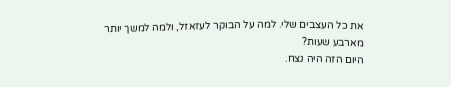את כל העצבים שלי. למה על הבוקר לעזאזל, ולמה למשך יותר מארבע שעות?
היום הזה היה נצח.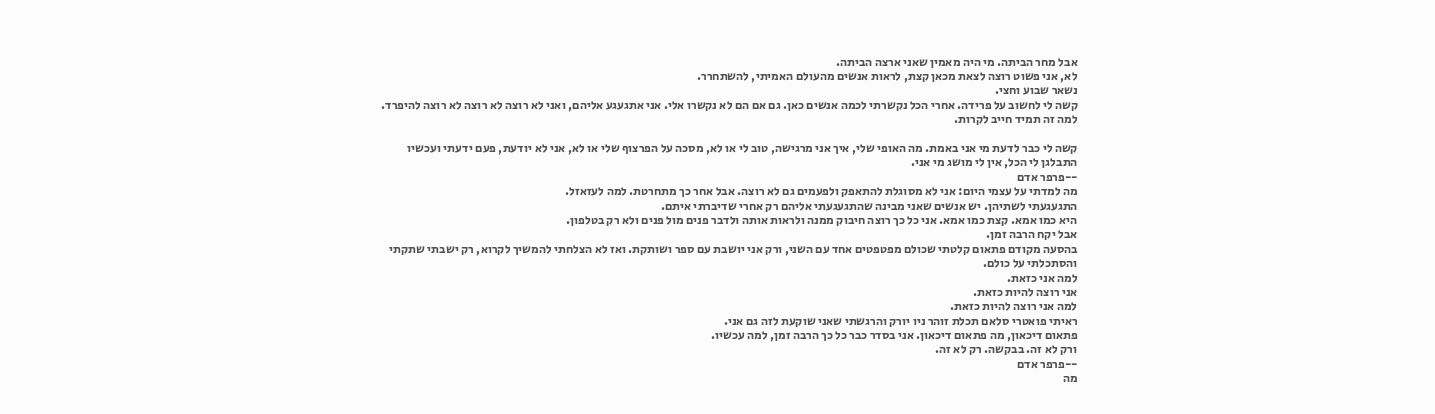אבל מחר הביתה. מי היה מאמין שאני ארצה הביתה.
לא, אני פשוט רוצה לצאת מכאן קצת, לראות אנשים מהעולם האמיתי, להשתחרר.
נשאר שבוע וחצי.
קשה לי לחשוב על פרידה. אחרי הכל נקשרתי לכמה אנשים כאן. גם אם הם לא נקשרו אלי. אני אתגעגע אליהם, ואני לא רוצה לא רוצה לא רוצה להיפרד. למה זה תמיד חייב לקרות.

קשה לי כבר לדעת מי אני באמת. מה האופי שלי, איך אני מרגישה, טוב לי או לא, מסכה על הפרצוף שלי או לא, אני לא יודעת, פעם ידעתי ועכשיו התבלגן לי הכל, אין לי מושג מי אני.
--פרפר אדם
מה למדתי על עצמי היום: אני לא מסוגלת להתאפק ולפעמים גם לא רוצה. אבל אחר כך מתחרטת. למה לעזאזל.
התגעגעתי לשתיהן. יש אנשים שאני מבינה שהתגעגעתי אליהם רק אחרי שדיברתי איתם.
היא כמו אמא. קצת כמו אמא. אני כל כך רוצה חיבוק ממנה ולראות אותה ולדבר פנים מול פנים ולא רק בטלפון.
אבל יקח הרבה זמן.
בהסעה מקודם פתאום קלטתי שכולם מפטפטים אחד עם השני, ורק אני יושבת עם ספר ושותקת. ואז לא הצלחתי להמשיך לקרוא, רק ישבתי שתקתי והסתכלתי על כולם.
למה אני כזאת.
אני רוצה להיות כזאת.
למה אני רוצה להיות כזאת.
ראיתי פואטרי סלאם תכלת זוהר ניו יורק והרגשתי שאני שוקעת לזה גם אני.
פתאום דיכאון, מה פתאום דיכאון. אני בסדר כבר כל כך הרבה זמן, למה עכשיו.
ורק לא זה. בבקשה. רק לא זה.
--פרפר אדם
מה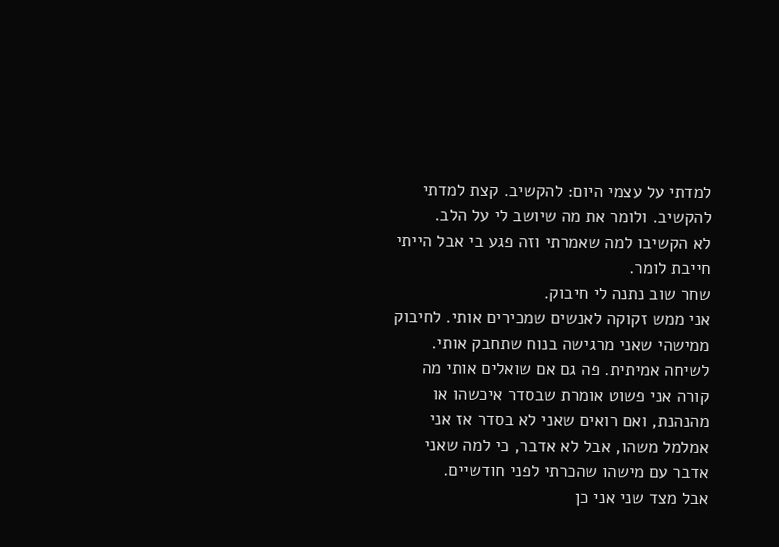למדתי על עצמי היום: להקשיב. קצת למדתי להקשיב. ולומר את מה שיושב לי על הלב.
לא הקשיבו למה שאמרתי וזה פגע בי אבל הייתי חייבת לומר.
שחר שוב נתנה לי חיבוק.
אני ממש זקוקה לאנשים שמכירים אותי. לחיבוק ממישהי שאני מרגישה בנוח שתחבק אותי. לשיחה אמיתית. פה גם אם שואלים אותי מה קורה אני פשוט אומרת שבסדר איכשהו או מהנהנת, ואם רואים שאני לא בסדר אז אני אמלמל משהו, אבל לא אדבר, כי למה שאני אדבר עם מישהו שהכרתי לפני חודשיים.
אבל מצד שני אני כן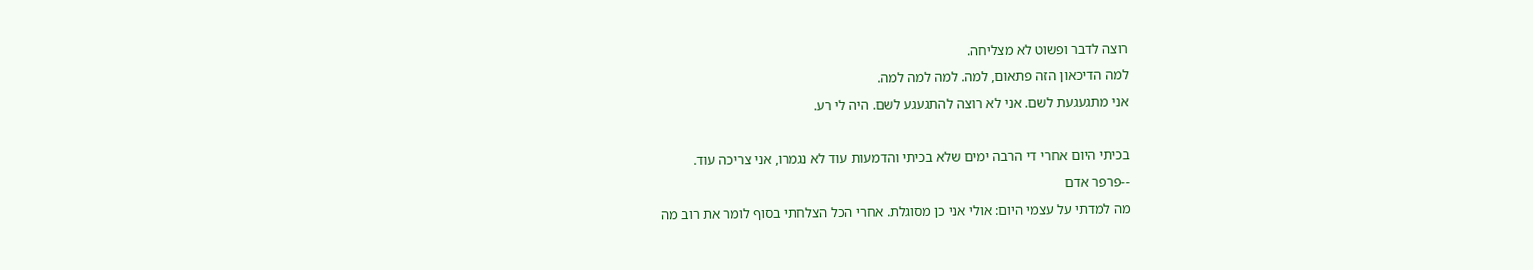רוצה לדבר ופשוט לא מצליחה.
למה הדיכאון הזה פתאום, למה. למה למה למה.
אני מתגעגעת לשם. אני לא רוצה להתגעגע לשם. היה לי רע.

בכיתי היום אחרי די הרבה ימים שלא בכיתי והדמעות עוד לא נגמרו, אני צריכה עוד.
--פרפר אדם
מה למדתי על עצמי היום: אולי אני כן מסוגלת. אחרי הכל הצלחתי בסוף לומר את רוב מה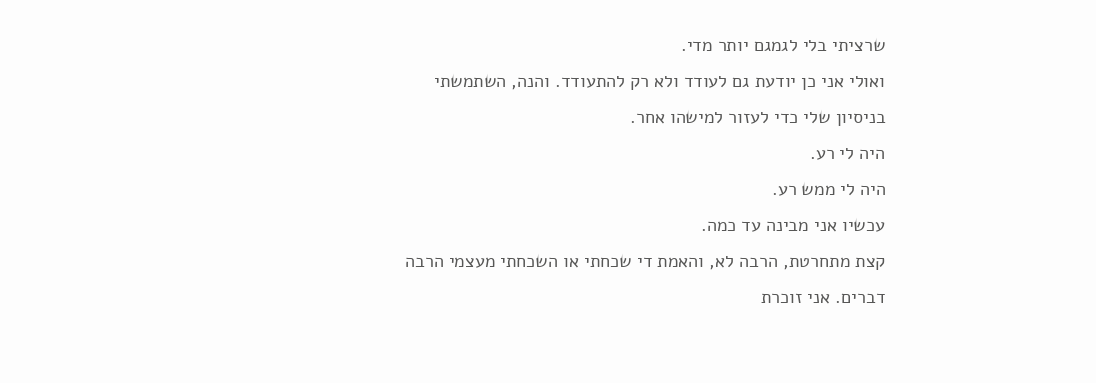שרציתי בלי לגמגם יותר מדי.
ואולי אני כן יודעת גם לעודד ולא רק להתעודד. והנה, השתמשתי בניסיון שלי כדי לעזור למישהו אחר.
היה לי רע.
היה לי ממש רע.
עכשיו אני מבינה עד כמה.
קצת מתחרטת, הרבה לא, והאמת די שכחתי או השכחתי מעצמי הרבה דברים. אני זוכרת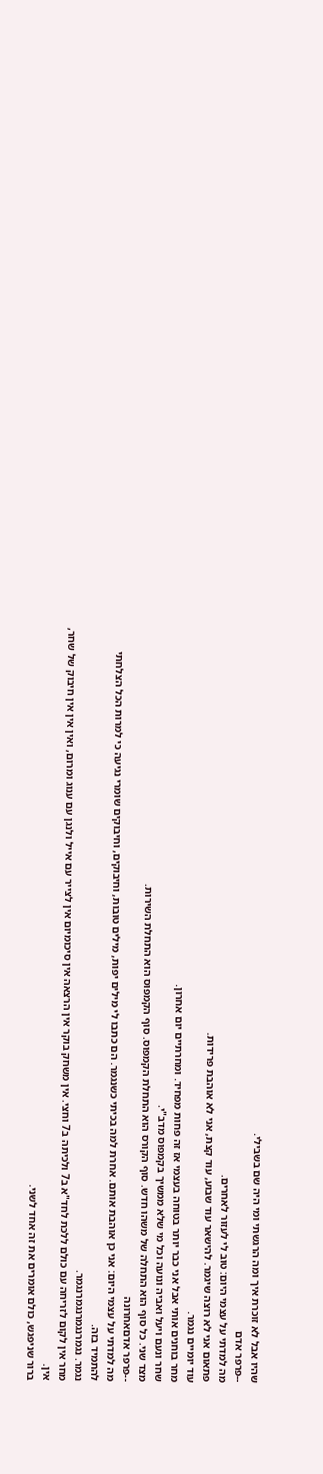שהיו אבל לא זוכרת איך ומה הרגשתי ומי היה שם בשבילי.
--פרפר אדם
מה למדתי על עצמי היום: טוב לי לעזור לאחרים.
פתאום אני לא רוצה שיגמר. להישאר עוד שבוע, עוד קצת, אני לא אוהבת פרידות.
עוד יומיים נגמר.
מחר בוחנים אותי אבל אני כבר יותר בטוחה בעצמי אז זה פחות מפחיד. ומחרתיים יום אחרון.
שחר ונעם ויעל ואביה ונועה וכל מי שלא ממשיך בקמפוס מדב"י.
מצד שני. כל סוף הוא התחלה של משהו חדש. סוף הקורס הוא התחלת הקמפוס. סוף הקמפוס הוא התחלת השירות.
--פרפר אדםאחרונה
מה למדתי על עצמי היום: אני כן אוהבת אותם. אחרת למה בכיתי כשנגמר. הם כתבו לי מילים יפות, מילים טובות, וחיבוקים, וחיבוקים שומרי נגיעה כי למרות הכל הצלחתי להתמיד בזה.
נגמר. נגמרנגמרנגמרנגמר.
מחר אין לקום לזריחה עם כולם ללכת לחד"א ב7 ולכיתה ב7 וחצי. אין משחק בוקר אין הרצאה אין סיכומיום אין לצייר עם אייל ולנגן עם ענוג ומרום, ואין אין אין חיבוק של שחר, אין.
ברור שניפגש, כולם אומרים את זה אחד לשני.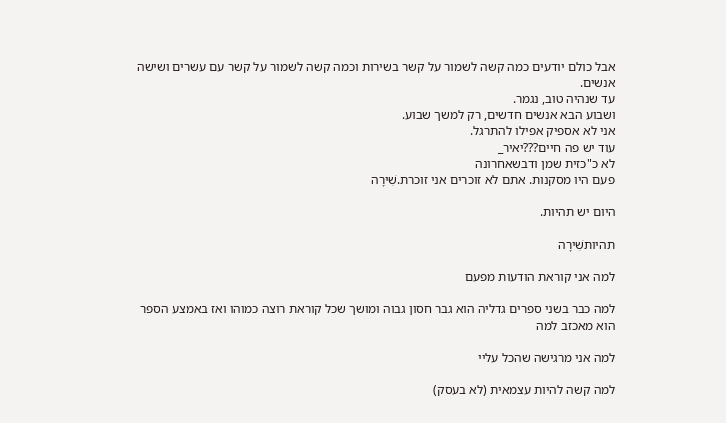אבל כולם יודעים כמה קשה לשמור על קשר בשירות וכמה קשה לשמור על קשר עם עשרים ושישה אנשים.
עד שנהיה טוב, נגמר.
ושבוע הבא אנשים חדשים, רק למשך שבוע.
אני לא אספיק אפילו להתרגל.
עוד יש פה חיים???יאיר_
לא כ"כזית שמן ודבשאחרונה
פעם היו מסקנות. אתם לא זוכרים אני זוכרת.שִׁירָה

היום יש תהיות.

תהיותשִׁירָה

למה אני קוראת הודעות מפעם

למה כבר בשני ספרים גדליה הוא גבר חסון גבוה ומושך שכל קוראת רוצה כמוהו ואז באמצע הספר הוא מאכזב למה

למה אני מרגישה שהכל עליי

למה קשה להיות עצמאית (לא בעסק)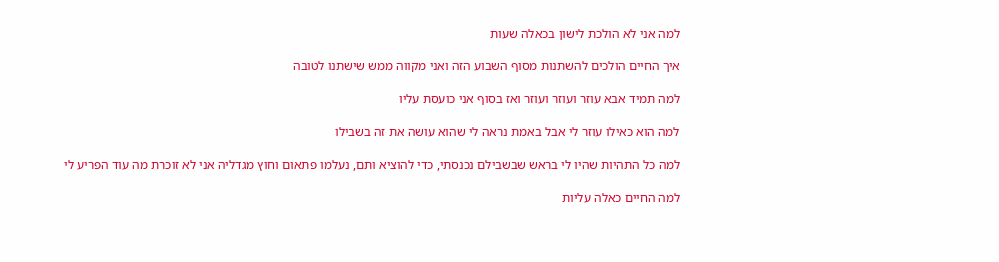למה אני לא הולכת לישון בכאלה שעות

איך החיים הולכים להשתנות מסוף השבוע הזה ואני מקווה ממש שישתנו לטובה

למה תמיד אבא עוזר ועוזר ועוזר ואז בסוף אני כועסת עליו

למה הוא כאילו עוזר לי אבל באמת נראה לי שהוא עושה את זה בשבילו

למה כל התהיות שהיו לי בראש שבשבילם נכנסתי, כדי להוציא ותם, נעלמו פתאום וחוץ מגדליה אני לא זוכרת מה עוד הפריע לי

למה החיים כאלה עליות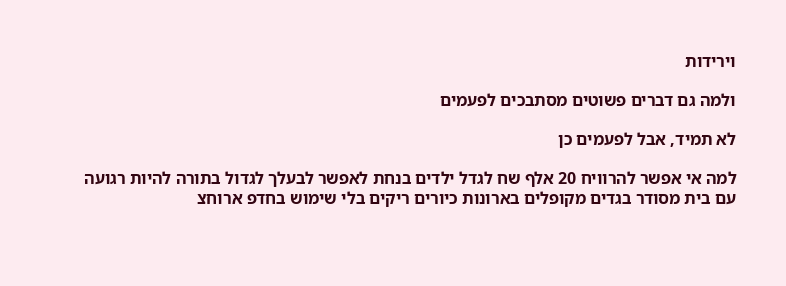וירידות

ולמה גם דברים פשוטים מסתבכים לפעמים

לא תמיד, אבל לפעמים כן

למה אי אפשר להרוויח 20 אלף שח לגדל ילדים בנחת לאפשר לבעלך לגדול בתורה להיות רגועה עם בית מסודר בגדים מקופלים בארונות כיורים ריקים בלי שימוש בחדפ ארוחצ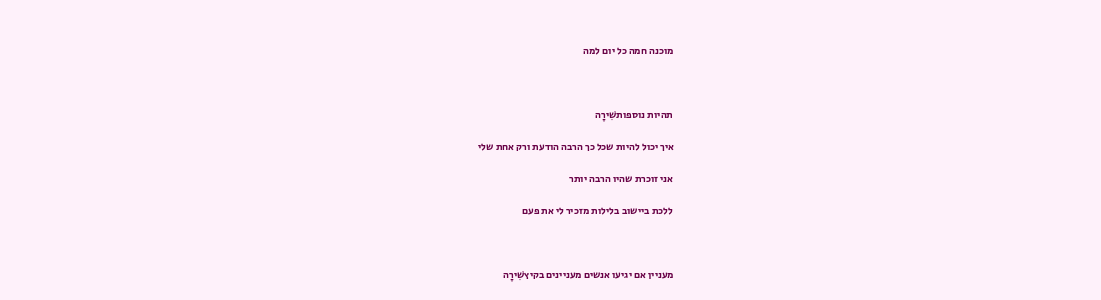מוכנה חמה כל יום למה



תהיות נוספותשִׁירָה

איך יכול להיות שכל כך הרבה הודעת ורק אחת שלי

אני זוכרת שהיו הרבה יותר

ללכת ביישוב בלילות מזכיר לי את פעם



מעניין אם יגיעו אנשים מעניינים בקיץשִׁירָה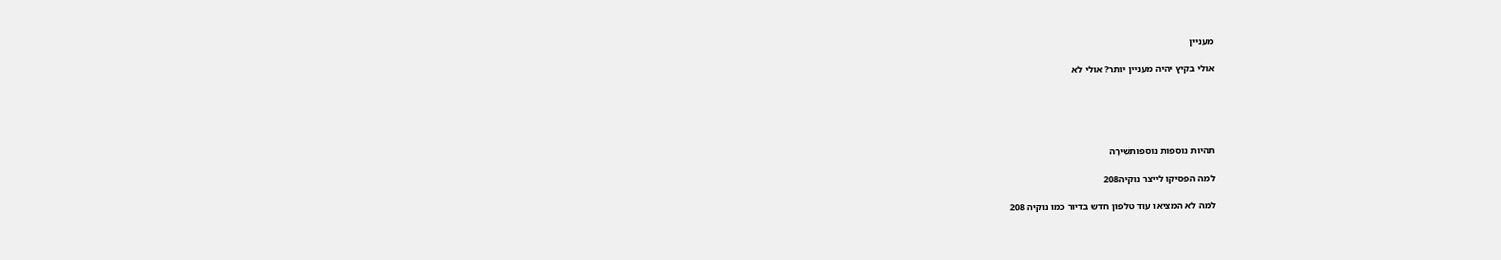מעניין

אולי בקיץ יהיה מעניין יותר? אולי לא





תהיות נוספות נוספותשִׁירָה

למה הפסיקו לייצר נוקיה208

למה לא המציאו עוד טלפון חדש בדיור כמו נוקיה 208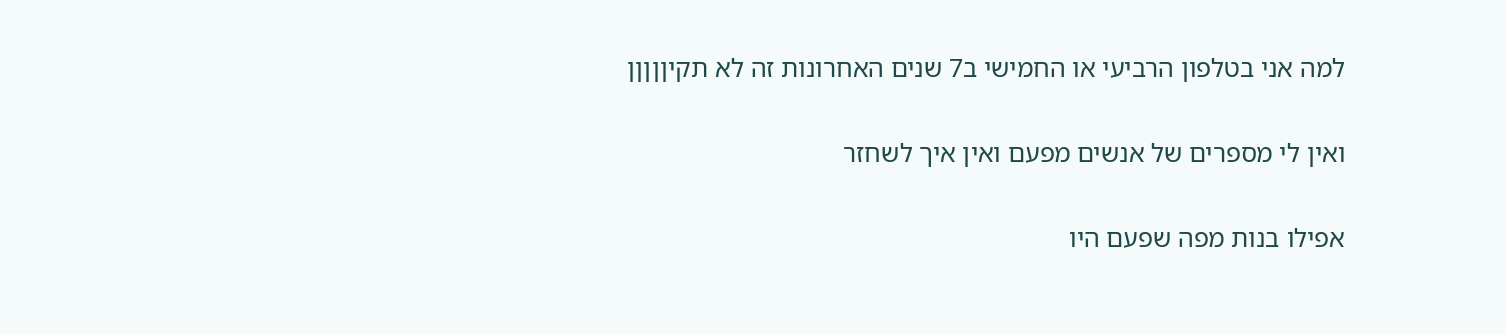למה אני בטלפון הרביעי או החמישי ב7 שנים האחרונות זה לא תקיןןןןן

ואין לי מספרים של אנשים מפעם ואין איך לשחזר

אפילו בנות מפה שפעם היו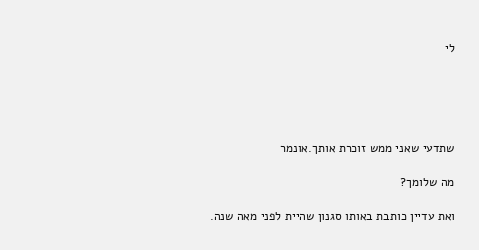לי





שתדעי שאני ממש זוכרת אותך.אונמר

מה שלומך?

ואת עדיין כותבת באותו סגנון שהיית לפני מאה שנה.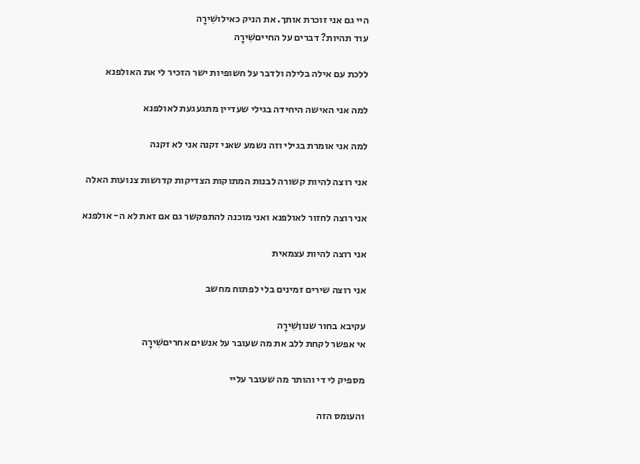היי גם אני זוכרת אותך. את הניק כאילושִׁירָה
עוד תהיות? דברים על החייםשִׁירָה

ללכת עם אילה בלילה ולדבר על חשופיות ישר הזכיר לי את האולפנא

למה אני האישה היחידה בגילי שעדיין מתגעגעת לאולפנא

למה אני אומרת בגילי וזה נשמע שאני זקנה אני לא זקנה

אני רוצה להיות קשורה לבנות המתוקות הצדיקות קדושות צנועות האלה

אני רוצה לחזור לאולפנא ואני מוכנה להתפקשר גם אם זאת לא ה- אולפנא

אני רוצה להיות עצמאית

אני רוצה שירים זמינים בלי לפתוח מחשב

עקיבא בחור שנוןשִׁירָה
אי אפשר לקחת ללב את מה שעובר על אנשים אחריםשִׁירָה

מספיק לי די והותר מה שעובר עליי

והעומס הזה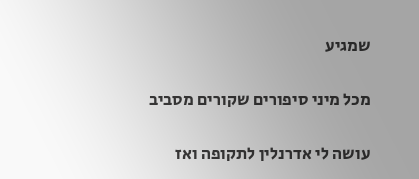שמגיע

מכל מיני סיפורים שקורים מסביב

עושה לי אדרנלין לתקופה ואז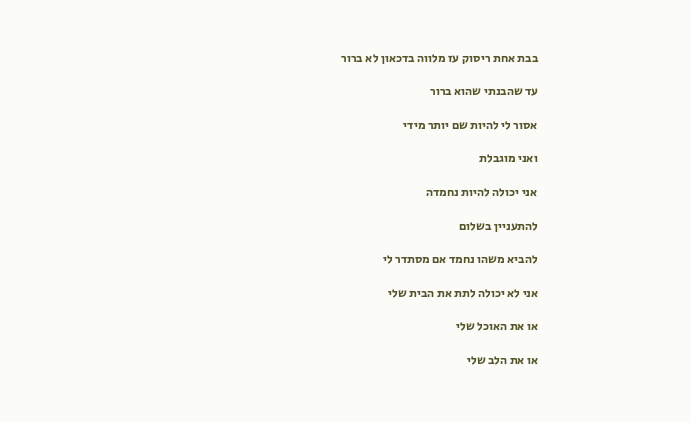בבת אחת ריסוק עז מלווה בדכאון לא ברור

עד שהבנתי שהוא ברור

אסור לי להיות שם יותר מידי

ואני מוגבלת

אני יכולה להיות נחמדה

להתעניין בשלום

להביא משהו נחמד אם מסתדר לי

אני לא יכולה לתת את הבית שלי

או את האוכל שלי

או את הלב שלי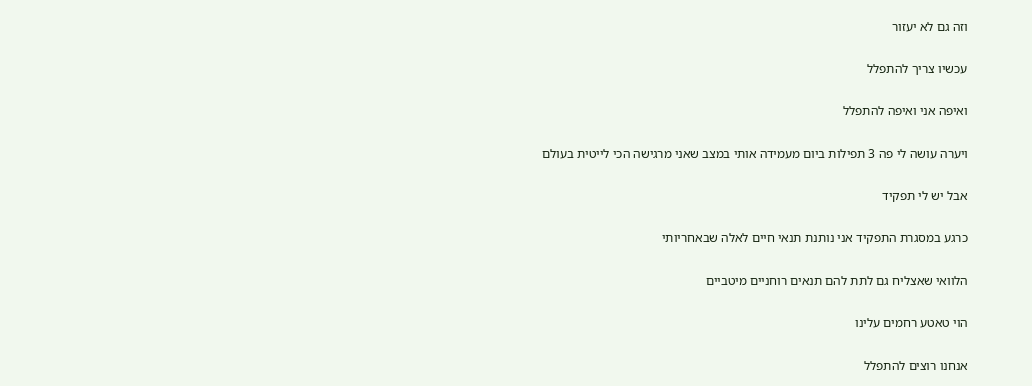וזה גם לא יעזור

עכשיו צריך להתפלל

ואיפה אני ואיפה להתפלל

ויערה עושה לי פה 3 תפילות ביום מעמידה אותי במצב שאני מרגישה הכי לייטית בעולם

אבל יש לי תפקיד

כרגע במסגרת התפקיד אני נותנת תנאי חיים לאלה שבאחריותי

הלוואי שאצליח גם לתת להם תנאים רוחניים מיטביים

הוי טאטע רחמים עלינו

אנחנו רוצים להתפלל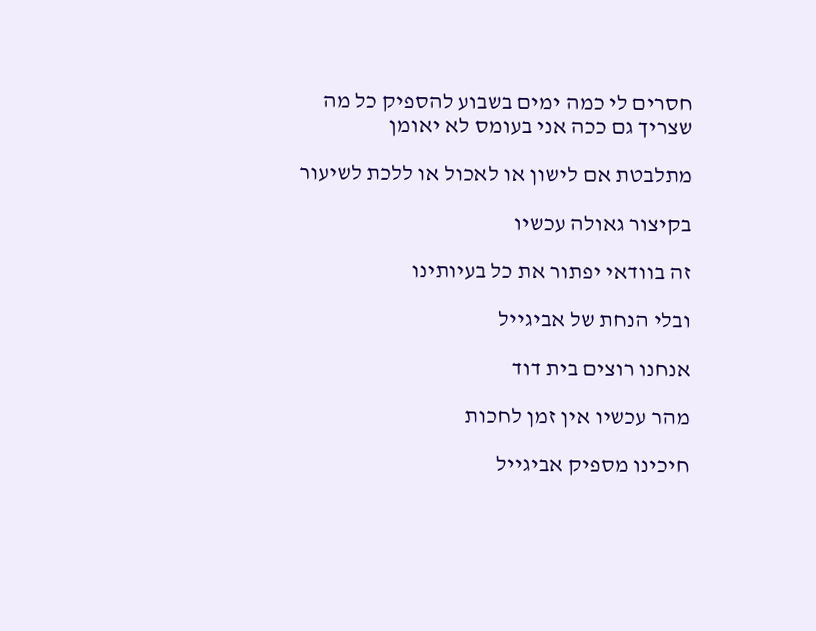חסרים לי כמה ימים בשבוע להספיק כל מה שצריך גם ככה אני בעומס לא יאומן

מתלבטת אם לישון או לאכול או ללכת לשיעור

בקיצור גאולה עכשיו

זה בוודאי יפתור את כל בעיותינו

ובלי הנחת של אביגייל

אנחנו רוצים בית דוד

מהר עכשיו אין זמן לחכות

חיכינו מספיק אביגייל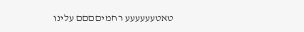טאטעעעעעע רחמיםםםם עלינו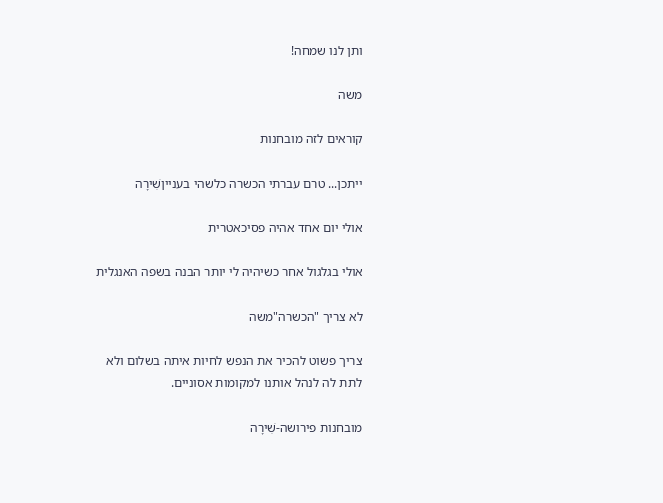ותן לנו שמחה!

משה

קוראים לזה מובחנות

ייתכן... טרם עברתי הכשרה כלשהי בענייןשִׁירָה

אולי יום אחד אהיה פסיכאטרית

אולי בגלגול אחר כשיהיה לי יותר הבנה בשפה האנגלית

לא צריך "הכשרה"משה

צריך פשוט להכיר את הנפש לחיות איתה בשלום ולא לתת לה לנהל אותנו למקומות אסוניים.

מובחנות פירושה-שִׁירָה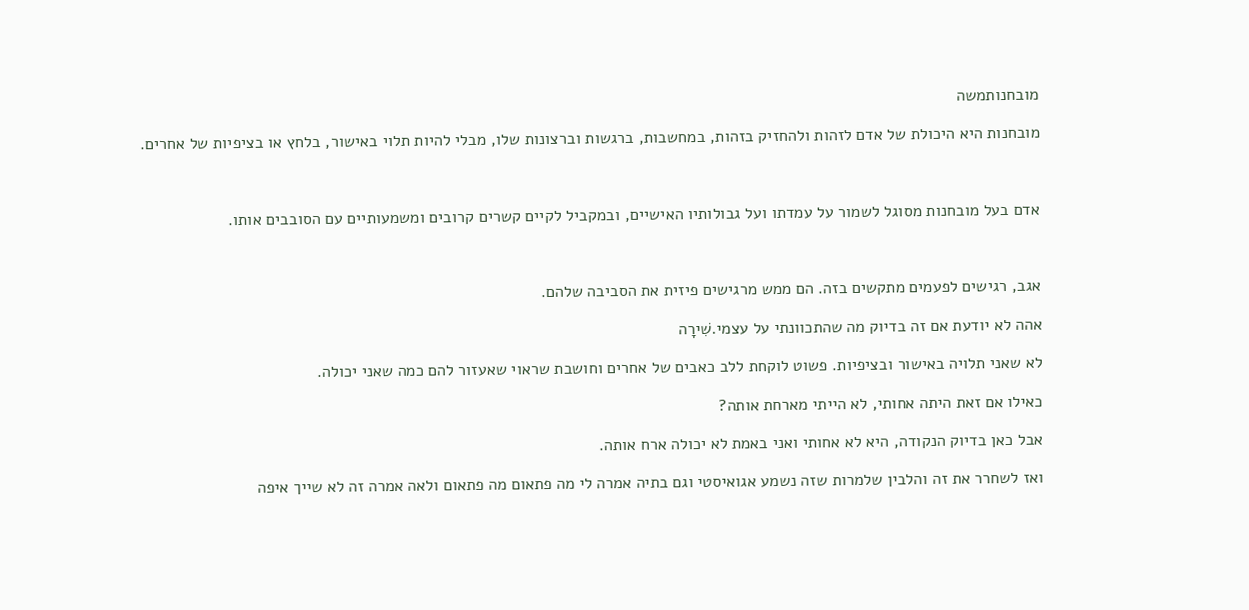מובחנותמשה

מובחנות היא היכולת של אדם לזהות ולהחזיק בזהות, במחשבות, ברגשות וברצונות שלו, מבלי להיות תלוי באישור, בלחץ או בציפיות של אחרים.



אדם בעל מובחנות מסוגל לשמור על עמדתו ועל גבולותיו האישיים, ובמקביל לקיים קשרים קרובים ומשמעותיים עם הסובבים אותו.



אגב, רגישים לפעמים מתקשים בזה. הם ממש מרגישים פיזית את הסביבה שלהם.

אהה לא יודעת אם זה בדיוק מה שהתכוונתי על עצמי.שִׁירָה

לא שאני תלויה באישור ובציפיות. פשוט לוקחת ללב כאבים של אחרים וחושבת שראוי שאעזור להם כמה שאני יכולה.

כאילו אם זאת היתה אחותי, לא הייתי מארחת אותה?

אבל כאן בדיוק הנקודה, היא לא אחותי ואני באמת לא יכולה ארח אותה.

ואז לשחרר את זה והלבין שלמרות שזה נשמע אגואיסטי וגם בתיה אמרה לי מה פתאום מה פתאום ולאה אמרה זה לא שייך איפה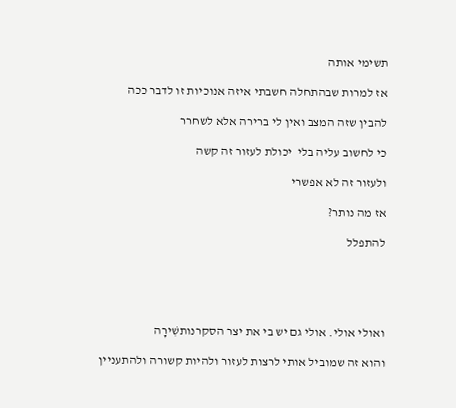תשימי אותה

אז למרות שבהתחלה חשבתי איזה אנוכיות זו לדבר ככה

להבין שזה המצב ואין לי ברירה אלא לשחרר

כי לחשוב עליה בלי  יכולת לעזור זה קשה

ולעזור זה לא אפשרי

אז מה נותר?

להתפלל





ואולי אולי. אולי גם יש בי את יצר הסקרנותשִׁירָה

והוא זה שמוביל אותי לרצות לעזור ולהיות קשורה ולהתעניין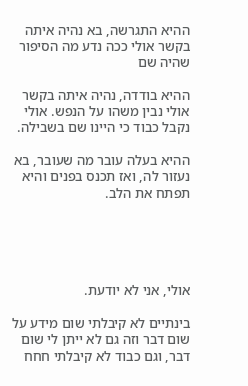ההיא התגרשה, בא נהיה איתה בקשר אולי ככה נדע מה הסיפור שהיה שם

ההיא בודדה, נהיה איתה בקשר אולי נבין משהו על הנפש. אולי נקבל כבוד כי היינו שם בשבילה.

ההיא בעלה עובר מה שעובר, בא נעזור לה, ואז תכנס בפנים והיא תפתח את הלב.





אולי, אני לא יודעת.

בינתיים לא קיבלתי שום מידע על שום דבר וזה גם לא ייתן לי שום דבר, וגם כבוד לא קיבלתי חחח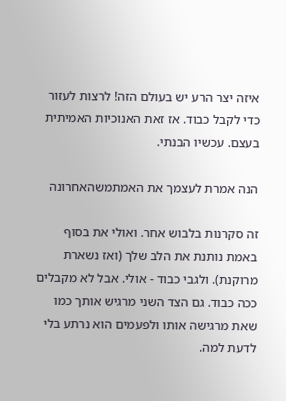איזה יצר הרע יש בעולם הזה! לרצות לעזור כדי לקבל כבוד. אז זאת האנוכיות האמיתית בעצם. עכשיו הבנתי.

הנה אמרת לעצמך את האמתמשהאחרונה

זה סקרנות בלבוש אחר. ואולי את בסוף באמת נותנת את הלב שלך (ואז נשארת מרוקנת). ולגבי כבוד - אולי. אבל לא מקבלים ככה כבוד. גם הצד השני מרגיש אותך כמו שאת מרגישה אותו ולפעמים הוא נרתע בלי לדעת למה.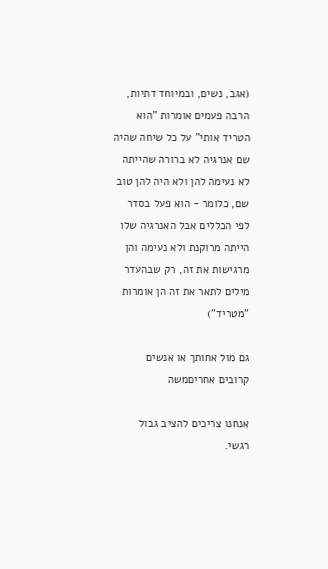(אגב, נשים, ובמיוחד דתיות, הרבה פעמים אומרות "הוא הטריד אותי" על כל שיחה שהיה שם אנרגיה לא ברורה שהייתה לא נעימה להן ולא היה להן טוב שם, כלומר - הוא פעל בסדר לפי הכללים אבל האנרגיה שלו הייתה מרוקנת ולא נעימה והן מרגישות את זה, רק שבהעדר מילים לתאר את זה הן אומרות "מטריד")

גם מול אחותך או אנשים קרובים אחריםמשה

אנחנו צריכים להציב גבול רגשי.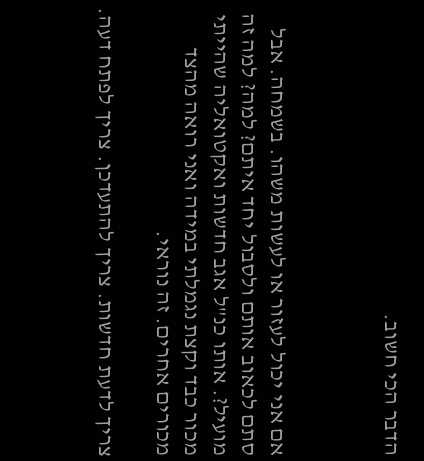הדבר הכי חשוב.



אם אני יכול לעזור או לעשות משהו. בשמחה. אבל סתם לכאוב אותם ולסבול יחד איתם? למה? למה זה מועיל?. אותו כנ"ל אגב חדשות ואקטואליה שהייתי מכור כבד וקצת נגמלתי במידה ואני רואה מהצד מכורים אחרים. זה נוראי.

צריך לדעת חדשות. צריך להתעדכן. צריך לפתח דעה.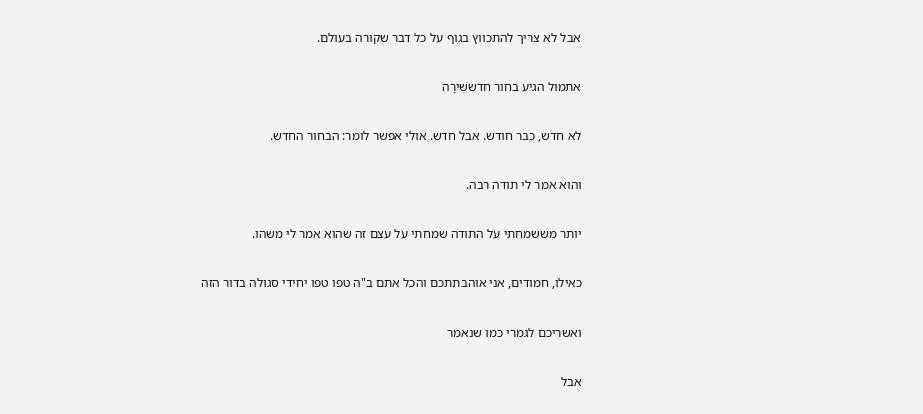אבל לא צריך להתכווץ בגוף על כל דבר שקורה בעולם.

אתמול הגיע בחור חדששִׁירָה

לא חדש, כבר חודש. אבל חדש. אולי אפשר לומר: הבחור החדש.

והוא אמר לי תודה רבה.

יותר מששמחתי על התודה שמחתי על עצם זה שהוא אמר לי משהו.

כאילו, חמודים, אני אוהבתתכם והכל אתם ב"ה טפו טפו יחידי סגולה בדור הזה

ואשריכם לגמרי כמו שנאמר

אבל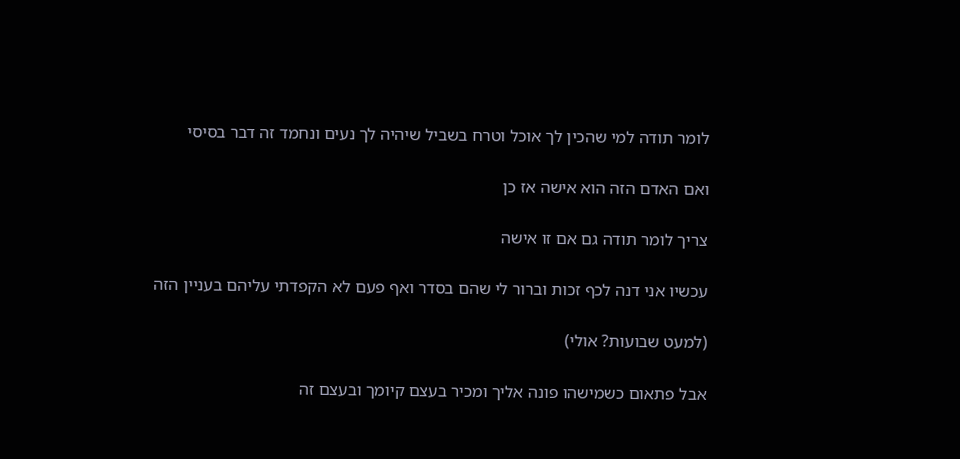לומר תודה למי שהכין לך אוכל וטרח בשביל שיהיה לך נעים ונחמד זה דבר בסיסי

ואם האדם הזה הוא אישה אז כן

צריך לומר תודה גם אם זו אישה

עכשיו אני דנה לכף זכות וברור לי שהם בסדר ואף פעם לא הקפדתי עליהם בעניין הזה

(למעט שבועות? אולי)

אבל פתאום כשמישהו פונה אליך ומכיר בעצם קיומך ובעצם זה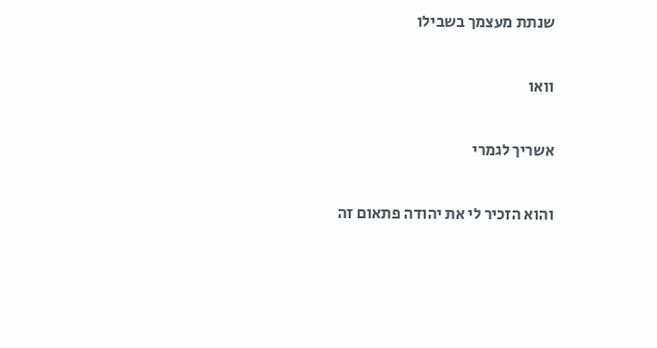שנתת מעצמך בשבילו

וואו

אשריך לגמרי

והוא הזכיר לי את יהודה פתאום זה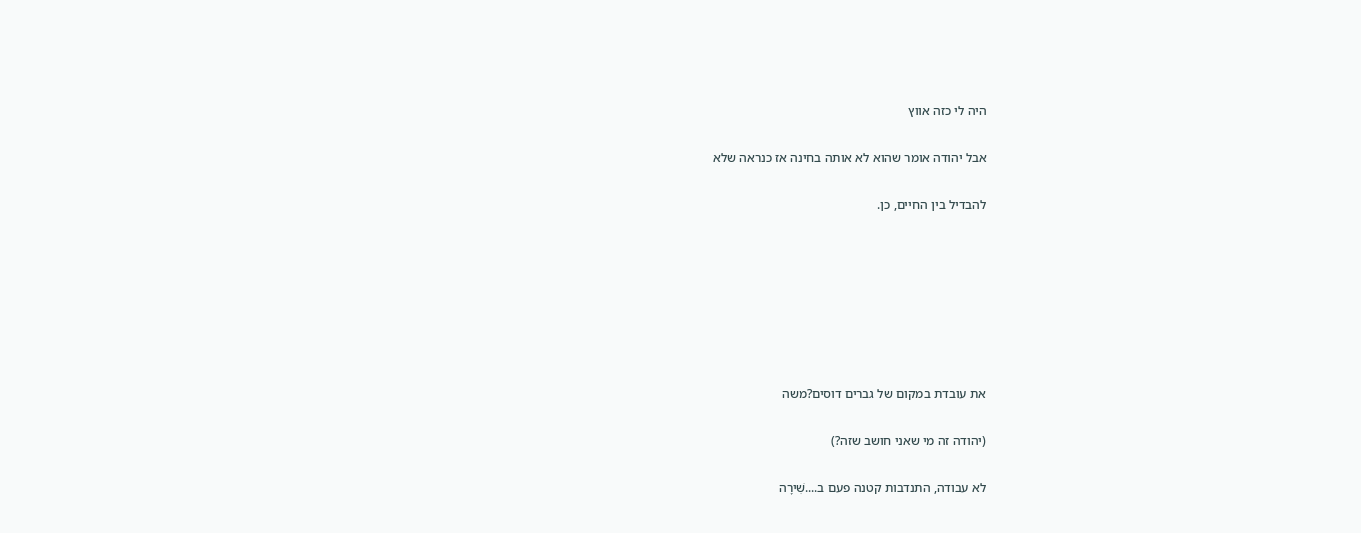היה לי כזה אווץ

אבל יהודה אומר שהוא לא אותה בחינה אז כנראה שלא

להבדיל בין החיים, כן.







את עובדת במקום של גברים דוסים?משה

(יהודה זה מי שאני חושב שזה?)

לא עבודה, התנדבות קטנה פעם ב....שִׁירָה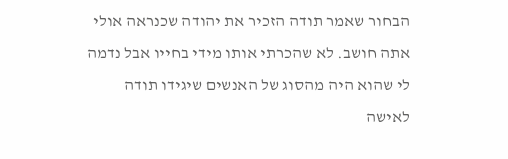הבחור שאמר תודה הזכיר את יהודה שכנראה אולי אתה חושב. לא שהכרתי אותו מידי בחייו אבל נדמה לי שהוא היה מהסוג של האנשים שיגידו תודה לאישה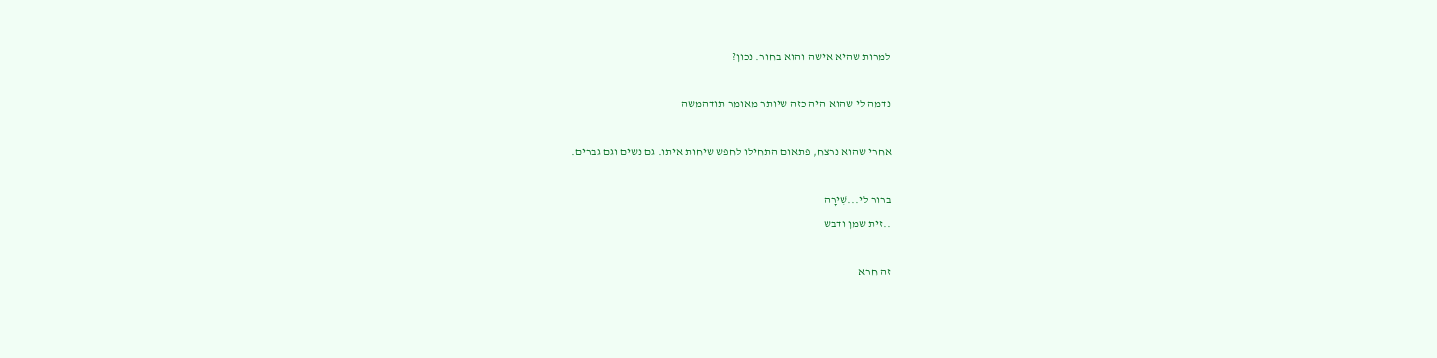למרות שהיא אישה והוא בחור. נכון?

נדמה לי שהוא היה כזה שיותר מאומר תודהמשה

אחרי שהוא נרצח, פתאום התחילו לחפש שיחות איתו. גם נשים וגם גברים.

ברור לי...שִׁירָה
..זית שמן ודבש

זה חרא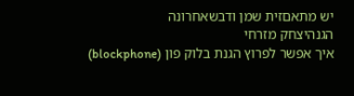יש מתאםזית שמן ודבשאחרונה
הגנהיצחק מזרחי
איך אפשר לפרוץ הגנת בלוק פון (blockphone)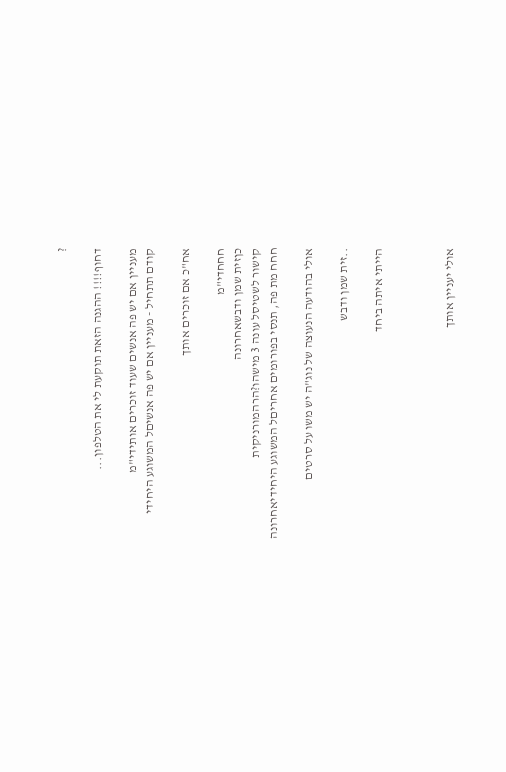?

דחוף!!!! ההגנה הזאת תוקעת לי את הטלפון...

מעניין אם יש פה אנשים שעוד זוכרים אותידי"מ
קודם תתחיל - מעניין אם יש פה אנשיםל המשוגע היחידי

אח"כ אם זוכרים אותך

חחחדי"מ
כןזית שמן ודבשאחרונה
קישור לשטיסל עונה 3 מישהו?הרהמורניקית
חחח מת פה, תנסי בפורומים אחריםל המשוגע היחידיאחרונה

אולי בהודעה הנעוצה של נוג"ה יש משו על סרטים

..זית שמן ודבש

הייתי איתה ביחד



אולי יעניין אותך